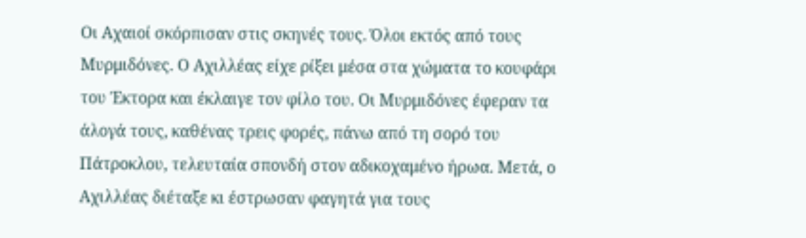Οι Αχαιοί σκόρπισαν στις σκηνές τους. Όλοι εκτός από τους Μυρμιδόνες. Ο Αχιλλέας είχε ρίξει μέσα στα χώματα το κουφάρι του Έκτορα και έκλαιγε τον φίλο του. Οι Μυρμιδόνες έφεραν τα άλογά τους, καθένας τρεις φορές, πάνω από τη σορό του Πάτροκλου, τελευταία σπονδή στον αδικοχαμένο ήρωα. Μετά, ο Αχιλλέας διέταξε κι έστρωσαν φαγητά για τους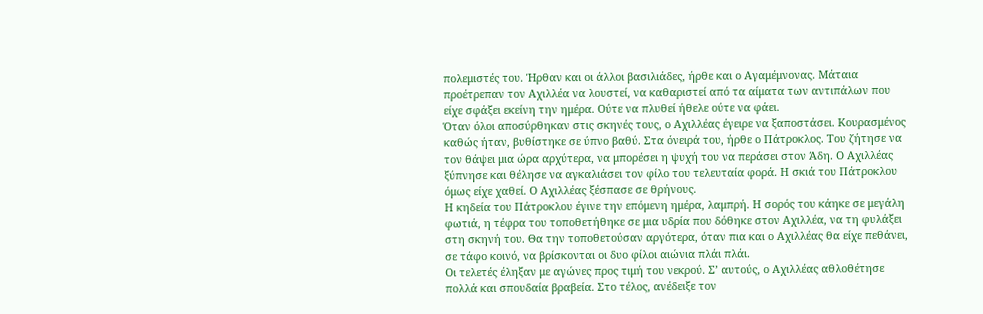πολεμιστές του. Ήρθαν και οι άλλοι βασιλιάδες, ήρθε και ο Αγαμέμνονας. Μάταια προέτρεπαν τον Αχιλλέα να λουστεί, να καθαριστεί από τα αίματα των αντιπάλων που είχε σφάξει εκείνη την ημέρα. Ούτε να πλυθεί ήθελε ούτε να φάει.
Όταν όλοι αποσύρθηκαν στις σκηνές τους, ο Αχιλλέας έγειρε να ξαποστάσει. Κουρασμένος καθώς ήταν, βυθίστηκε σε ύπνο βαθύ. Στα όνειρά του, ήρθε ο Πάτροκλος. Του ζήτησε να τον θάψει μια ώρα αρχύτερα, να μπορέσει η ψυχή του να περάσει στον Άδη. Ο Αχιλλέας ξύπνησε και θέλησε να αγκαλιάσει τον φίλο του τελευταία φορά. Η σκιά του Πάτροκλου όμως είχε χαθεί. Ο Αχιλλέας ξέσπασε σε θρήνους.
Η κηδεία του Πάτροκλου έγινε την επόμενη ημέρα, λαμπρή. Η σορός του κάηκε σε μεγάλη φωτιά, η τέφρα του τοποθετήθηκε σε μια υδρία που δόθηκε στον Αχιλλέα, να τη φυλάξει στη σκηνή του. Θα την τοποθετούσαν αργότερα, όταν πια και ο Αχιλλέας θα είχε πεθάνει, σε τάφο κοινό, να βρίσκονται οι δυο φίλοι αιώνια πλάι πλάι.
Οι τελετές έληξαν με αγώνες προς τιμή του νεκρού. Σ’ αυτούς, ο Αχιλλέας αθλοθέτησε πολλά και σπουδαία βραβεία. Στο τέλος, ανέδειξε τον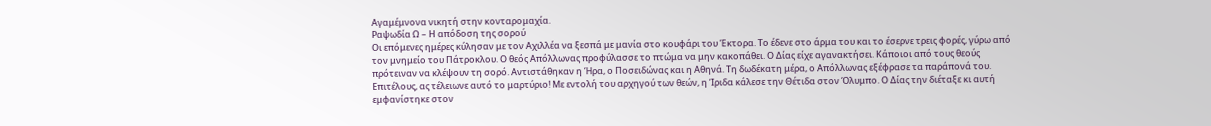Αγαμέμνονα νικητή στην κονταρομαχία.
Ραψωδία Ω – Η απόδοση της σορού
Οι επόμενες ημέρες κύλησαν με τον Αχιλλέα να ξεσπά με μανία στο κουφάρι του Έκτορα. Το έδενε στο άρμα του και το έσερνε τρεις φορές, γύρω από τον μνημείο του Πάτροκλου. Ο θεός Απόλλωνας προφύλασσε το πτώμα να μην κακοπάθει. Ο Δίας είχε αγανακτήσει. Κάποιοι από τους θεούς πρότειναν να κλέψουν τη σορό. Αντιστάθηκαν η Ήρα, ο Ποσειδώνας και η Αθηνά. Τη δωδέκατη μέρα, ο Απόλλωνας εξέφρασε τα παράπονά του. Επιτέλους, ας τέλειωνε αυτό το μαρτύριο! Με εντολή του αρχηγού των θεών, η Ίριδα κάλεσε την Θέτιδα στον Όλυμπο. Ο Δίας την διέταξε κι αυτή εμφανίστηκε στον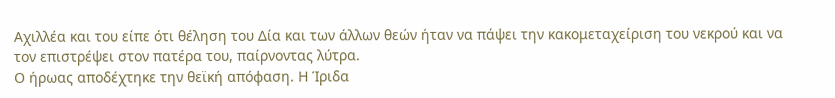Αχιλλέα και του είπε ότι θέληση του Δία και των άλλων θεών ήταν να πάψει την κακομεταχείριση του νεκρού και να τον επιστρέψει στον πατέρα του, παίρνοντας λύτρα.
Ο ήρωας αποδέχτηκε την θεϊκή απόφαση. Η Ίριδα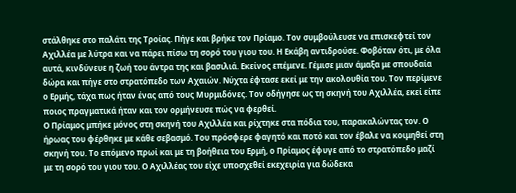στάλθηκε στο παλάτι της Τροίας. Πήγε και βρήκε τον Πρίαμο. Τον συμβούλευσε να επισκεφτεί τον Αχιλλέα με λύτρα και να πάρει πίσω τη σορό του γιου του. Η Εκάβη αντιδρούσε. Φοβόταν ότι, με όλα αυτά, κινδύνευε η ζωή του άντρα της και βασιλιά. Εκείνος επέμενε. Γέμισε μιαν άμαξα με σπουδαία δώρα και πήγε στο στρατόπεδο των Αχαιών. Νύχτα έφτασε εκεί με την ακολουθία του. Τον περίμενε ο Ερμής, τάχα πως ήταν ένας από τους Μυρμιδόνες. Τον οδήγησε ως τη σκηνή του Αχιλλέα, εκεί είπε ποιος πραγματικά ήταν και τον ορμήνευσε πώς να φερθεί.
Ο Πρίαμος μπήκε μόνος στη σκηνή του Αχιλλέα και ρίχτηκε στα πόδια του, παρακαλώντας τον. Ο ήρωας του φέρθηκε με κάθε σεβασμό. Του πρόσφερε φαγητό και ποτό και τον έβαλε να κοιμηθεί στη σκηνή του. Το επόμενο πρωί και με τη βοήθεια του Ερμή, ο Πρίαμος έφυγε από το στρατόπεδο μαζί με τη σορό του γιου του. Ο Αχιλλέας του είχε υποσχεθεί εκεχειρία για δώδεκα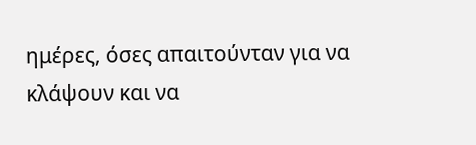ημέρες, όσες απαιτούνταν για να κλάψουν και να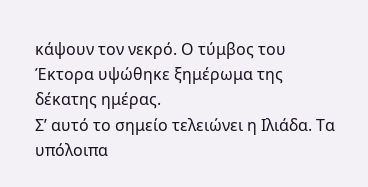κάψουν τον νεκρό. Ο τύμβος του Έκτορα υψώθηκε ξημέρωμα της δέκατης ημέρας.
Σ’ αυτό το σημείο τελειώνει η Ιλιάδα. Τα υπόλοιπα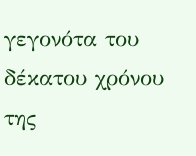γεγονότα του δέκατου χρόνου της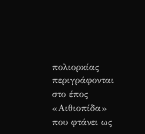πολιορκίας περιγράφονται στο έπος «Αιθιοπίδα» που φτάνει ως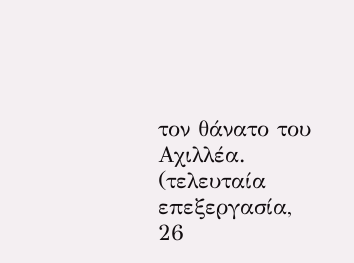τον θάνατο του Αχιλλέα.
(τελευταία επεξεργασία, 26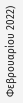Φεβρουαρίου 2022)